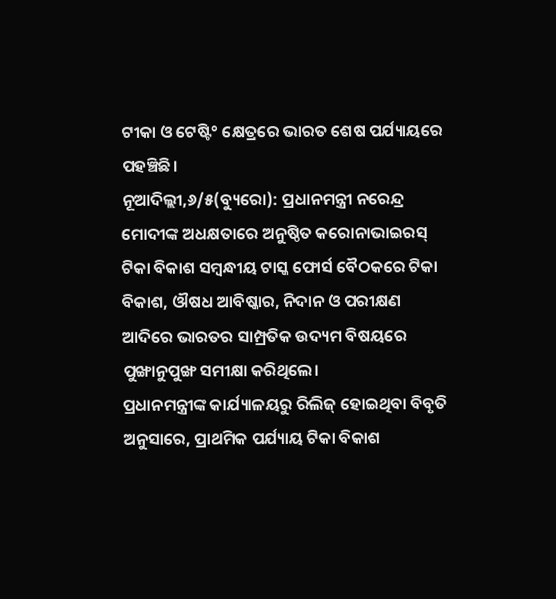ଟୀକା ଓ ଟେଷ୍ଟି° କ୍ଷେତ୍ରରେ ଭାରତ ଶେଷ ପର୍ଯ୍ୟାୟରେ ପହଞ୍ଚିଛି।
ନୂଆଦିଲ୍ଲୀ,୬/୫(ବ୍ୟୁରୋ): ପ୍ରଧାନମନ୍ତ୍ରୀ ନରେନ୍ଦ୍ର ମୋଦୀଙ୍କ ଅଧକ୍ଷତାରେ ଅନୁଷ୍ଠିତ କରୋନାଭାଇରସ୍ ଟିକା ବିକାଶ ସମ୍ବନ୍ଧୀୟ ଟାସ୍କ ଫୋର୍ସ ବୈଠକରେ ଟିକା ବିକାଶ, ଔଷଧ ଆବିଷ୍କାର, ନିଦାନ ଓ ପରୀକ୍ଷଣ ଆଦିରେ ଭାରତର ସାମ୍ପ୍ରତିକ ଉଦ୍ୟମ ବିଷୟରେ ପୁଙ୍ଖାନୁପୁଙ୍ଖ ସମୀକ୍ଷା କରିଥିଲେ।
ପ୍ରଧାନମନ୍ତ୍ରୀଙ୍କ କାର୍ଯ୍ୟାଳୟରୁ ରିଲିଜ୍ ହୋଇଥିବା ବିବୃତି ଅନୁସାରେ, ପ୍ରାଥମିକ ପର୍ଯ୍ୟାୟ ଟିକା ବିକାଶ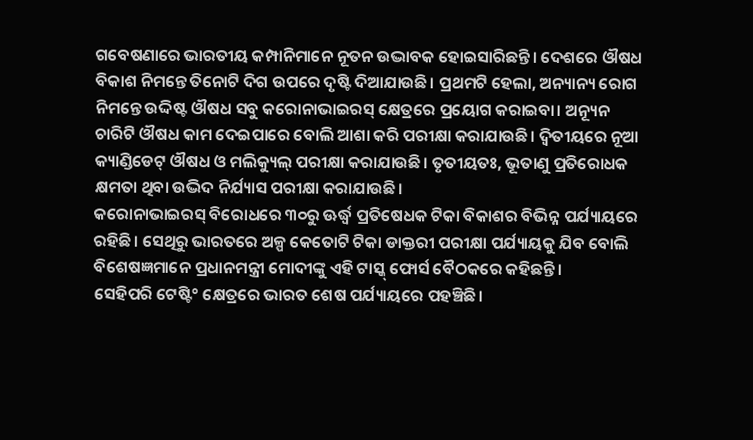ଗବେଷଣାରେ ଭାରତୀୟ କମ୍ପାନିମାନେ ନୂତନ ଉଦ୍ଭାବକ ହୋଇସାରିଛନ୍ତି। ଦେଶରେ ଔଷଧ ବିକାଶ ନିମନ୍ତେ ତିନୋଟି ଦିଗ ଉପରେ ଦୃଷ୍ଟି ଦିଆଯାଉଛି। ପ୍ରଥମଟି ହେଲା, ଅନ୍ୟାନ୍ୟ ରୋଗ ନିମନ୍ତେ ଉଦ୍ଦିଷ୍ଟ ଔଷଧ ସବୁ କରୋନାଭାଇରସ୍ କ୍ଷେତ୍ରରେ ପ୍ରୟୋଗ କରାଇବା। ଅନ୍ୟୂନ ଚାରିଟି ଔଷଧ କାମ ଦେଇପାରେ ବୋଲି ଆଶା କରି ପରୀକ୍ଷା କରାଯାଉଛି। ଦ୍ବିତୀୟରେ ନୂଆ କ୍ୟାଣ୍ଡିଡେଟ୍ ଔଷଧ ଓ ମଲିକ୍ୟୁଲ୍ ପରୀକ୍ଷା କରାଯାଉଛି। ତୃତୀୟତଃ, ଭୂତାଣୁ ପ୍ରତିରୋଧକ କ୍ଷମତା ଥିବା ଉଦ୍ଭିଦ ନିର୍ଯ୍ୟାସ ପରୀକ୍ଷା କରାଯାଉଛି।
କରୋନାଭାଇରସ୍ ବିରୋଧରେ ୩୦ରୁ ଊର୍ଦ୍ଧ୍ବ ପ୍ରତିଷେଧକ ଟିକା ବିକାଶର ବିଭିନ୍ନ ପର୍ଯ୍ୟାୟରେ ରହିଛି। ସେଥିରୁ ଭାରତରେ ଅଳ୍ପ କେତୋଟି ଟିକା ଡାକ୍ତରୀ ପରୀକ୍ଷା ପର୍ଯ୍ୟାୟକୁ ଯିବ ବୋଲି ବିଶେଷଜ୍ଞମାନେ ପ୍ରଧାନମନ୍ତ୍ରୀ ମୋଦୀଙ୍କୁ ଏହି ଟାସ୍କ୍ ଫୋର୍ସ ବୈଠକରେ କହିଛନ୍ତି।
ସେହିପରି ଟେଷ୍ଟି° କ୍ଷେତ୍ରରେ ଭାରତ ଶେଷ ପର୍ଯ୍ୟାୟରେ ପହଞ୍ଚିଛି।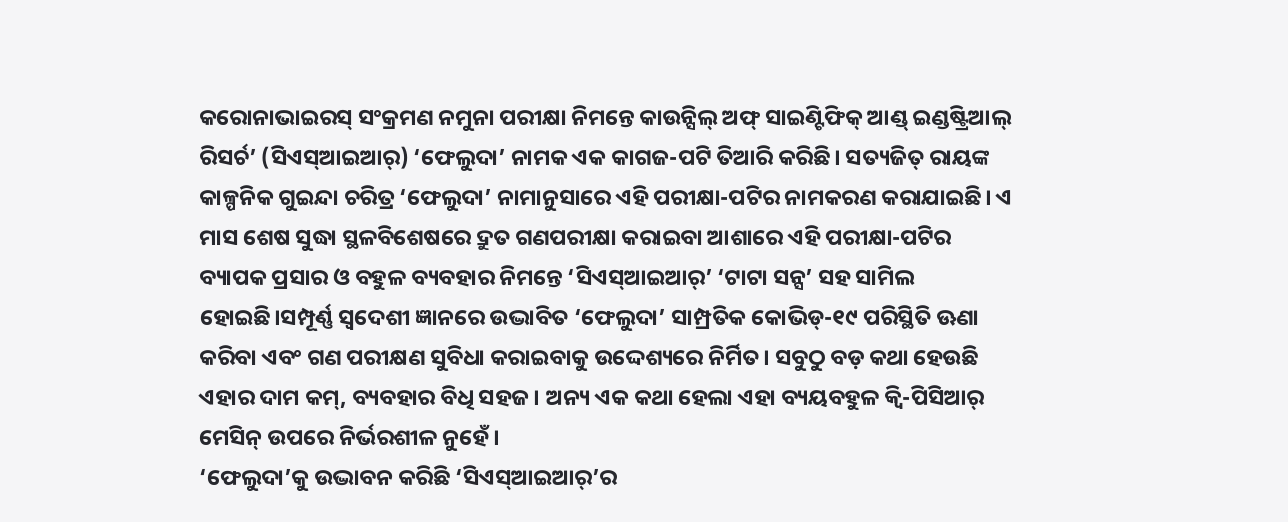କରୋନାଭାଇରସ୍ ସଂକ୍ରମଣ ନମୁନା ପରୀକ୍ଷା ନିମନ୍ତେ କାଉନ୍ସିଲ୍ ଅଫ୍ ସାଇଣ୍ଟିଫିକ୍ ଆଣ୍ଡ୍ ଇଣ୍ଡଷ୍ଟ୍ରିଆଲ୍ ରିସର୍ଚ’ (ସିଏସ୍ଆଇଆର୍) ‘ଫେଲୁଦା’ ନାମକ ଏକ କାଗଜ-ପଟି ତିଆରି କରିଛି। ସତ୍ୟଜିତ୍ ରାୟଙ୍କ କାଳ୍ପନିକ ଗୁଇନ୍ଦା ଚରିତ୍ର ‘ଫେଲୁଦା’ ନାମାନୁସାରେ ଏହି ପରୀକ୍ଷା-ପଟିର ନାମକରଣ କରାଯାଇଛି। ଏ ମାସ ଶେଷ ସୁଦ୍ଧା ସ୍ଥଳବିଶେଷରେ ଦ୍ରୁତ ଗଣପରୀକ୍ଷା କରାଇବା ଆଶାରେ ଏହି ପରୀକ୍ଷା-ପଟିର ବ୍ୟାପକ ପ୍ରସାର ଓ ବହୁଳ ବ୍ୟବହାର ନିମନ୍ତେ ‘ସିଏସ୍ଆଇଆର୍’ ‘ଟାଟା ସନ୍ସ’ ସହ ସାମିଲ ହୋଇଛି।ସମ୍ପୂର୍ଣ୍ଣ ସ୍ବଦେଶୀ ଜ୍ଞାନରେ ଉଦ୍ଭାବିତ ‘ଫେଲୁଦା’ ସାମ୍ପ୍ରତିକ କୋଭିଡ୍-୧୯ ପରିସ୍ଥିତି ଊଣା କରିବା ଏବଂ ଗଣ ପରୀକ୍ଷଣ ସୁବିଧା କରାଇବାକୁ ଉଦ୍ଦେଶ୍ୟରେ ନିର୍ମିତ। ସବୁଠୁ ବଡ଼ କଥା ହେଉଛି ଏହାର ଦାମ କମ୍, ବ୍ୟବହାର ବିଧି ସହଜ। ଅନ୍ୟ ଏକ କଥା ହେଲା ଏହା ବ୍ୟୟବହୁଳ କ୍ବି-ପିସିଆର୍ ମେସିନ୍ ଉପରେ ନିର୍ଭରଶୀଳ ନୁହେଁ।
‘ଫେଲୁଦା’କୁ ଉଦ୍ଭାବନ କରିଛି ‘ସିଏସ୍ଆଇଆର୍’ର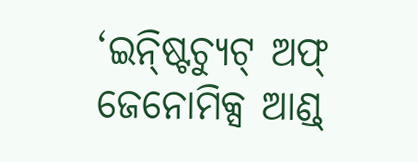‘ଇନ୍ଷ୍ଟିଚ୍ୟୁଟ୍ ଅଫ୍ ଜେନୋମିକ୍ସ ଆଣ୍ଡ୍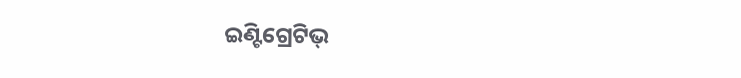ଇଣ୍ଟିଗ୍ରେଟିଭ୍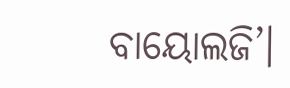ବାୟୋଲଜି’।